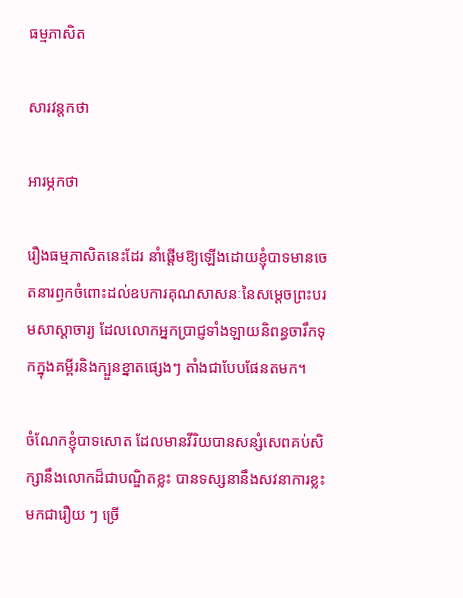ធម្មភាសិត

សារវន្តកថា

អារម្ភកថា

រឿងធម្មភាសិតនេះដែរ នាំផ្ដើមឱ្យឡើងដោយខ្ញុំបាទមានចេតនារឭកចំពោះដល់ឧបការគុណសាសនៈនៃសម្ដេចព្រះបរមសាស្ដាចារ្យ ដែលលោកអ្នកប្រាជ្ញទាំងឡាយនិពន្ធចារឹកទុកក្នុងគម្ពីរនិងក្បួនខ្នាតផ្សេងៗ តាំងជាបែបផែនតមក។

ចំណែកខ្ញុំបាទសោត ដែលមានវីរិយបានសន្សំសេពគប់សិក្សានឹងលោកដ៏ជាបណ្ឌិតខ្លះ បានទស្សនានឹងសវនាការខ្លះមកជារឿយ ៗ ច្រើ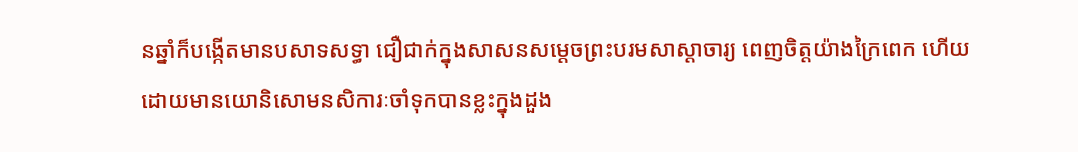នឆ្នាំក៏បង្កើតមានបសាទសទ្ធា ជឿជាក់ក្នុងសាសនសម្ដេចព្រះបរមសាស្ដាចារ្យ ពេញចិត្តយ៉ាងក្រៃពេក ហើយដោយមានយោនិសោមនសិការៈចាំទុកបានខ្លះក្នុងដួង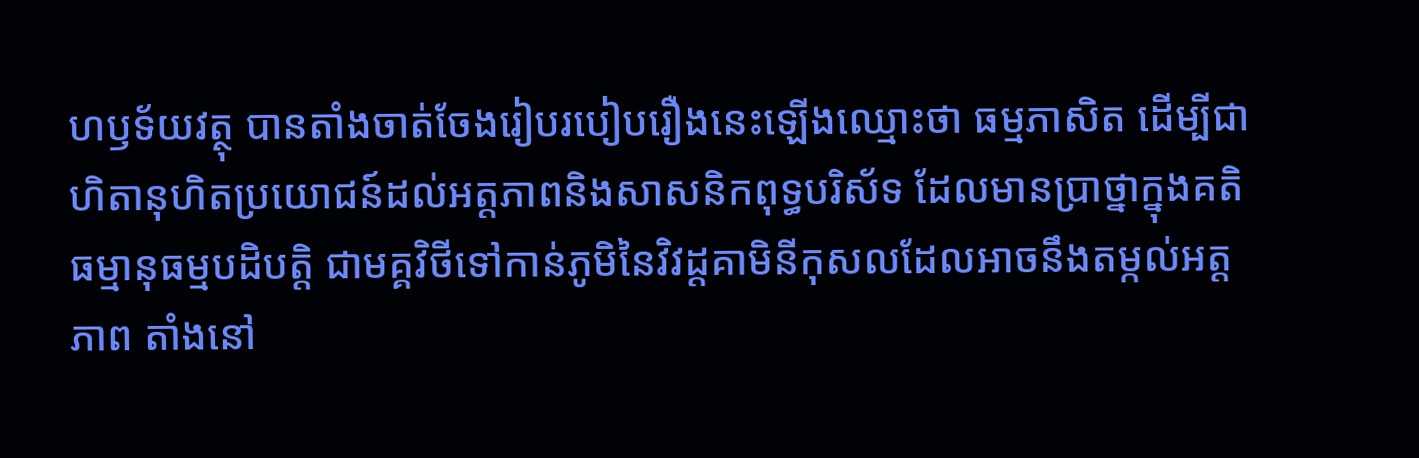ហឫទ័យវត្ថុ បានតាំងចាត់ចែងរៀបរបៀបរឿងនេះឡើងឈ្មោះថា ធម្មភាសិត ដើម្បីជាហិតានុហិតប្រយោជន៍ដល់អត្តភាពនិងសាសនិកពុទ្ធបរិស័ទ ដែលមានប្រាថ្នាក្នុងគតិធម្មានុធម្មបដិបត្តិ ជាមគ្គវិថីទៅកាន់ភូមិនៃវិវដ្ដគាមិនីកុសលដែលអាចនឹងតម្កល់អត្តភាព តាំងនៅ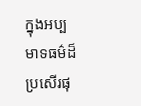ក្នុងអប្បមាទធម៌ដ៏ប្រសើរផុ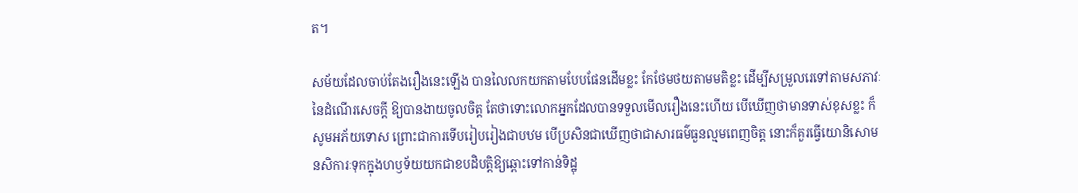ត។

សម័យដែលចាប់តែងរឿងនេះឡើង បានលៃលកយកតាមបែបផែនដើមខ្លះ កែថែមថយតាមមតិខ្លះ ដើម្បីសម្រួលរេទៅតាមសភាវៈនៃដំណើរសេចក្ដី ឱ្យបានងាយចូលចិត្ត តែថាទោះលោកអ្នកដែលបានទទួលមើលរឿងនេះហើយ បើឃើញថាមានទាស់ខុសខ្លះ ក៏សូមអភ័យទោស ព្រោះជាការទើបរៀបរៀងជាបឋម បើប្រសិនជាឃើញថាជាសារធម៌ធួនល្មមពេញចិត្ត នោះក៏គួរធ្វើយោនិសោមនសិការៈទុកក្នុងហឫទ័យយកជាខបដិបត្តិឱ្យឆ្ពោះទៅកាន់ទិដ្ឋុ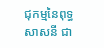ជុកម្មនៃពុទ្ធសាសនី ជា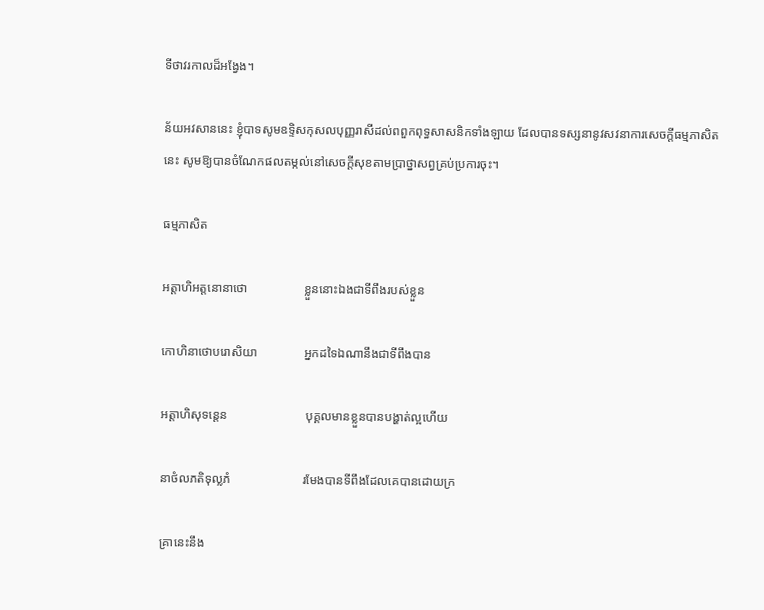ទីថាវរកាលដ៏អង្វែង។

ន័យអវសាននេះ ខ្ញុំបាទសូមឧទ្ទិសកុសលបុញ្ញរាសីដល់ពពួកពុទ្ធសាសនិកទាំងឡាយ ដែលបានទស្សនានូវសវនាការសេចក្ដីធម្មភាសិតនេះ សូមឱ្យបានចំណែកផលតម្កល់នៅសេចក្ដីសុខតាមប្រាថ្នាសព្វគ្រប់ប្រការចុះ។

ធម្មភាសិត

អត្តាហិអត្តនោនាថោ                  ខ្លួននោះឯងជាទីពឹងរបស់ខ្លួន

កោហិនាថោបរោសិយា               អ្នកដទៃឯណានឹងជាទីពឹងបាន

អត្តាហិសុទន្តេន                         បុគ្គលមានខ្លួនបានបង្ហាត់ល្អហើយ

នាថំលភតិទុល្លភំ                       រមែងបានទីពឹងដែលគេបានដោយក្រ

គ្រានេះនឹង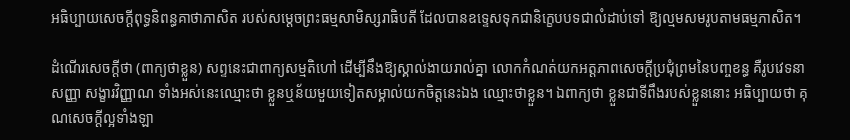អធិប្បាយសេចក្ដីពុទ្ធនិពន្ធគាថាភាសិត របស់សម្ដេចព្រះធម្មសាមិស្សរាធិបតី ដែលបានឧទ្ទេសទុកជានិក្ខេបបទជាលំដាប់ទៅ ឱ្យល្មមសមរូបតាមធម្មភាសិត។

ដំណើរសេចក្ដីថា (ពាក្យថាខ្លួន) សព្ទនេះជាពាក្យសម្មតិហៅ ដើម្បីនឹងឱ្យស្គាល់ងាយរាល់គ្នា លោកកំណត់យកអត្តភាពសេចក្ដីប្រជុំព្រមនៃបញ្ចខន្ធ គឺរូបវេទនា សញ្ញា សង្ខារវិញ្ញាណ ទាំងអស់នេះឈ្មោះថា ខ្លួនឬន័យមួយទៀតសម្គាល់យកចិត្តនេះឯង ឈ្មោះថាខ្លួន។ ឯពាក្យថា ខ្លួនជាទីពឹងរបស់ខ្លួននោះ អធិប្បាយថា គុណសេចក្ដីល្អទាំងឡា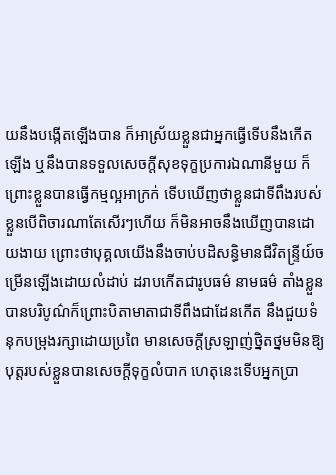យនឹងបង្កើតឡើងបាន ក៏អាស្រ័យខ្លួនជាអ្នកធ្វើទើបនឹងកើតឡើង ឬនឹងបានទទួលសេចក្ដីសុខទុក្ខប្រការឯណានីមួយ ក៏ព្រោះខ្លួនបានធ្វើកម្មល្អអាក្រក់ ទើបឃើញថាខ្លួនជាទីពឹងរបស់ខ្លួនបើពិចារណាតែសើរៗហើយ ក៏មិនអាចនឹងឃើញបានដោយងាយ ព្រោះថាបុគ្គលយើងនឹងចាប់បដិសន្ធិមានជីវិតន្ទ្រីយ៍ចម្រើនឡើងដោយលំដាប់ ដរាបកើតជារូបធម៌ នាមធម៌ តាំងខ្លួនបានបរិបូណ៌ក៏ព្រោះបិតាមាតាជាទីពឹងជាដែនកើត នឹងជួយទំនុកបម្រុងរក្សាដោយប្រពៃ មានសេចក្ដីស្រឡាញ់ថ្និតថ្នមមិនឱ្យបុត្តរបស់ខ្លួនបានសេចក្ដីទុក្ខលំបាក ហេតុនេះទើបអ្នកប្រា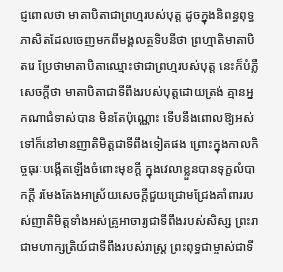ជ្ញពោលថា មាតាបិតាជាព្រហ្មរបស់បុត្ត ដូចក្នុងនិពន្ធពុទ្ធភាសិតដែលចេញមកពីមង្គលត្ថទិបនីថា ព្រហ្មាតិមាតាបិតរេ ប្រែថាមាតាបិតាឈ្មោះថាជាព្រហ្មរបស់បុត្ត នេះក៏បំភ្លឺសេចក្ដីថា មាតាបិតាជាទីពឹងរបស់បុត្តដោយត្រង់ គ្មានអ្នកណាជំទាស់បាន មិនតែប៉ុណ្ណោះ ទើបនឹងពោលឱ្យអស់ទៅក៏នៅមានញាតិមិត្តជាទីពឹងទៀតផង ព្រោះក្នុងកាលកិច្ចធុរៈបង្កើតឡើងចំពោះមុខក្ដី ក្នុងវេលាខ្លួនបានទុក្ខលំបាកក្ដី រមែងតែងអាស្រ័យសេចក្ដីជួយជ្រោមជ្រែងគាំពាររបស់ញាតិមិត្តទាំងអស់គ្រូអាចារ្យជាទីពឹងរបស់សិស្ស ព្រះរាជាមហាក្សត្រិយ៍ជាទីពឹងរបស់រាស្រ្ត ព្រះពុទ្ធជាម្ចាស់ជាទី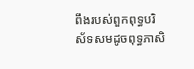ពឹងរបស់ពួកពុទ្ធបរិស័ទសមដូចពុទ្ធភាសិ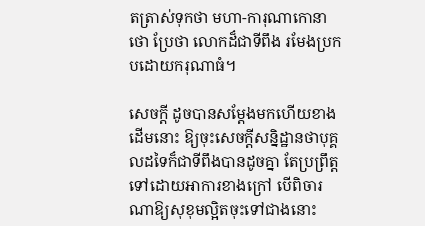តត្រាស់ទុកថា មហា-ការុណាកោនាថោ ប្រែថា លោកដ៏ជាទីពឹង រមែងប្រកបដោយករុណាធំ។

សេចក្ដី ដូចបានសម្ដែងមកហើយខាងដើមនោះ ឱ្យចុះសេចក្ដីសន្និដ្ឋានថាបុគ្គលដទៃក៏ជាទីពឹងបានដូចគ្នា តែប្រព្រឹត្តទៅដោយអាការខាងក្រៅ បើពិចារណាឱ្យសុខុមល្អិតចុះទៅជាងនោះ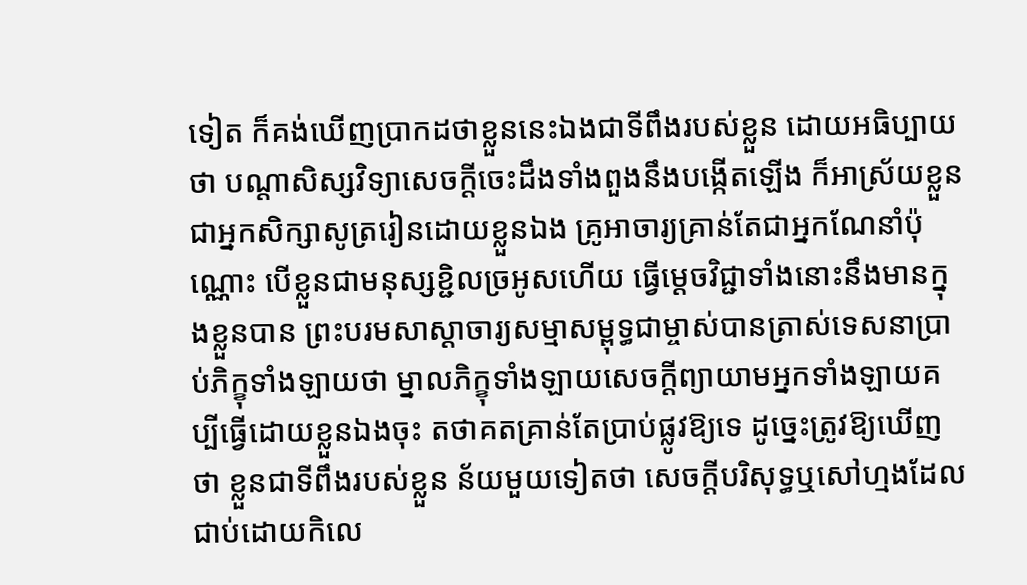ទៀត ក៏គង់ឃើញប្រាកដថាខ្លួននេះឯងជាទីពឹងរបស់ខ្លួន ដោយអធិប្បាយថា បណ្ដាសិស្សវិទ្យាសេចក្ដីចេះដឹងទាំងពួងនឹងបង្កើតឡើង ក៏អាស្រ័យខ្លួនជាអ្នកសិក្សាសូត្ររៀនដោយខ្លួនឯង គ្រូអាចារ្យគ្រាន់តែជាអ្នកណែនាំប៉ុណ្ណោះ បើខ្លួនជាមនុស្សខ្ជិលច្រអូសហើយ ធ្វើម្ដេចវិជ្ជាទាំងនោះនឹងមានក្នុងខ្លួនបាន ព្រះបរមសាស្ដាចារ្យសម្មាសម្ពុទ្ធជាម្ចាស់បានត្រាស់ទេសនាប្រាប់ភិក្ខុទាំងឡាយថា ម្នាលភិក្ខុទាំងឡាយសេចក្ដីព្យាយាមអ្នកទាំងឡាយគប្បីធ្វើដោយខ្លួនឯងចុះ តថាគតគ្រាន់តែប្រាប់ផ្លូវឱ្យទេ ដូច្នេះត្រូវឱ្យឃើញថា ខ្លួនជាទីពឹងរបស់ខ្លួន ន័យមួយទៀតថា សេចក្ដីបរិសុទ្ធឬសៅហ្មងដែលជាប់ដោយកិលេ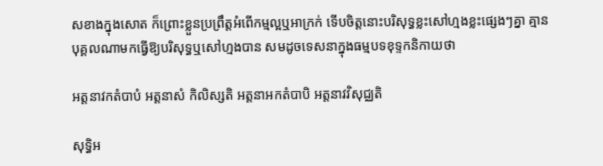សខាងក្នុងសោត ក៏ព្រោះខ្លួនប្រព្រឹត្តអំពើកម្មល្អឬអាក្រក់ ទើបចិត្តនោះបរិសុទ្ធខ្លះសៅហ្មងខ្លះផ្សេងៗគ្នា គ្មានបុគ្គលណាមកធ្វើឱ្យបរិសុទ្ធឬសៅហ្មងបាន សមដូចទេសនាក្នុងធម្មបទខុទ្ទកនិកាយថា

អត្តនាវកតំបាបំ អត្តនាសំ កិលិស្សតិ អត្តនាអកតំបាបិ អត្តនាវវិសុជ្ឈតិ

សុទ្ធិអ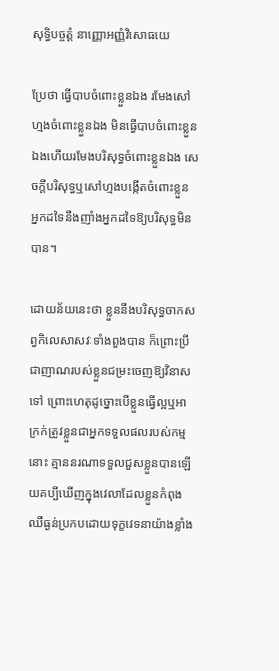សុទ្ធិបច្ចត្តំ នាញ្ញោអញ្ញំវិសោធយេ

ប្រែថា ធ្វើបាបចំពោះខ្លួនឯង រមែងសៅហ្មងចំពោះខ្លួនឯង មិនធ្វើបាបចំពោះខ្លួនឯងហើយរមែងបរិសុទ្ធចំពោះខ្លួនឯង សេចក្ដីបរិសុទ្ធឬសៅហ្មងបង្កើតចំពោះខ្លួន អ្នកដទៃនឹងញាំងអ្នកដទៃឱ្យបរិសុទ្ធមិនបាន។

ដោយន័យនេះថា ខ្លួននឹងបរិសុទ្ធចាកសព្វកិលេសាសវៈទាំងពួងបាន ក៏ព្រោះប្រីជាញាណរបស់ខ្លួនជម្រះចេញឱ្យវិនាសទៅ ព្រោះហេតុដូច្នោះបើខ្លួនធ្វើល្អឬអាក្រក់ត្រូវខ្លួនជាអ្នកទទួលផលរបស់កម្មនោះ គ្មាននរណាទទួលជួសខ្លួនបានឡើយគប្បីឃើញក្នុងវេលាដែលខ្លួនកំពុងឈឺធ្ងន់ប្រកបដោយទុក្ខវេទនាយ៉ាងខ្លាំង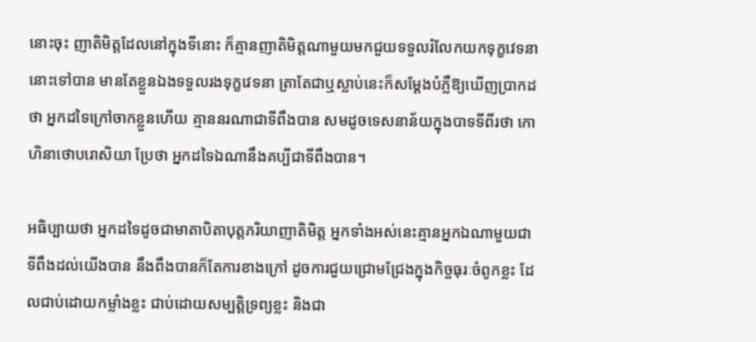នោះចុះ ញាតិមិត្តដែលនៅក្នុងទីនោះ ក៏គ្មានញាតិមិត្តណាមួយមកជួយទទួលរំលែកយកទុក្ខវេទនានោះទៅបាន មានតែខ្លួនឯងទទួលរងទុក្ខវេទនា ត្រាតែជាឬស្លាប់នេះក៏សម្ដែងបំភ្លឺឱ្យឃើញប្រាកដថា អ្នកដទៃក្រៅចាកខ្លួនហើយ គ្មាននរណាជាទីពឹងបាន សមដូចទេសនាន័យក្នុងបាទទីពីរថា កោហិនាថោបរោសិយា ប្រែថា អ្នកដទៃឯណានឹងគប្បីជាទីពឹងបាន។

អធិប្បាយថា អ្នកដទៃដូចជាមាតាបិតាបុត្តភរិយាញាតិមិត្ត អ្នកទាំងអស់នេះគ្មានអ្នកឯណាមួយជាទីពឹងដល់យើងបាន នឹងពឹងបានក៏តែការខាងក្រៅ ដូចការជួយជ្រោមជ្រែងក្នុងកិច្ចធុរៈចំពូកខ្លះ ដែលជាប់ដោយកម្លាំងខ្លះ ជាប់ដោយសម្បត្តិទ្រព្យខ្លះ និងជា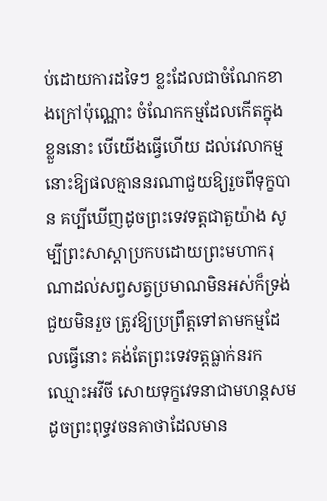ប់ដោយការដទៃៗ ខ្លះដែលជាចំណែកខាងក្រៅប៉ុណ្ណោះ ចំណែកកម្មដែលកើតក្នុងខ្លួននោះ បើយើងធ្វើហើយ ដល់វេលាកម្មនោះឱ្យផលគ្មាននរណាជួយឱ្យរួចពីទុក្ខបាន គប្បីឃើញដូចព្រះទេវទត្តជាតួយ៉ាង សូម្បីព្រះសាស្ដាប្រកបដោយព្រះមហាករុណាដល់សព្វសត្វប្រមាណមិនអស់ក៏ទ្រង់ជួយមិនរួច ត្រូវឱ្យប្រព្រឹត្តទៅតាមកម្មដែលធ្វើនោះ គង់តែព្រះទេវទត្តធ្លាក់នរកឈ្មោះអវីចី សោយទុក្ខវេទនាជាមហន្តសមដូចព្រះពុទ្ធវចនគាថាដែលមាន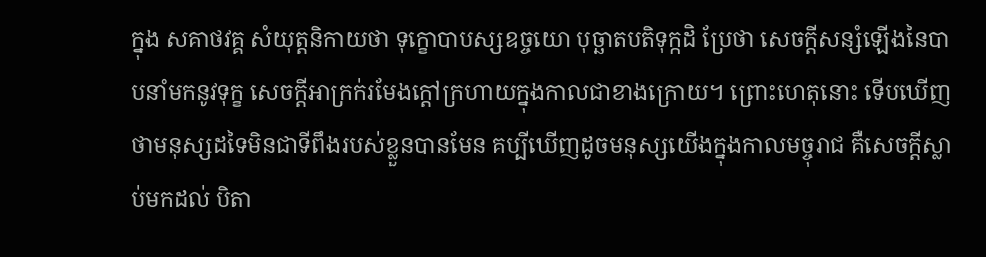ក្នុង សគាថវគ្គ សំយុត្តនិកាយថា ទុក្ខោបាបស្សឧច្ចយោ បុច្ឆាតបតិទុក្កដិ ប្រែថា សេចក្ដីសន្សំឡើងនៃបាបនាំមកនូវទុក្ខ សេចក្ដីអាក្រក់រមែងក្ដៅក្រហាយក្នុងកាលជាខាងក្រោយ។ ព្រោះហេតុនោះ ទើបឃើញថាមនុស្សដទៃមិនជាទីពឹងរបស់ខ្លួនបានមែន គប្បីឃើញដូចមនុស្សយើងក្នុងកាលមច្ចុរាជ គឺសេចក្ដីស្លាប់មកដល់ បិតា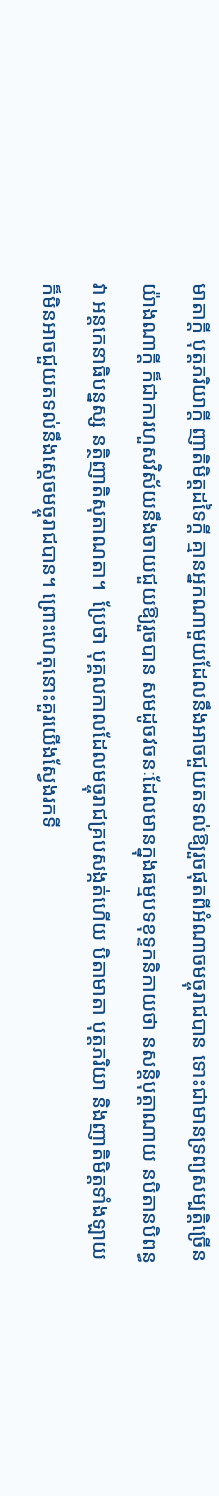មាតាក្ដី បុត្តភរិយាក្ដី ញាតិមិត្តដទៃក្ដី គ្មានអ្នកណាមួយដែលនឹងអាចជួយតទល់ឱ្យរួចផុតពីអំណាចមច្ចុរាជបាន ទោះជាមានទ្រព្យសម្បត្តិច្រើនយ៉ាងណាក្ដី ក៏ជាការហួសវិស័យនឹងចាយជួយឱ្យរួចបាន សមដូចវចនៈដែលមានក្នុងធម្មបទខុទ្ទកនិកាយថា នសន្តិបុត្តាណាយ នបិតានបិពន្ធវា អន្តកេនាធិបន្នស្ស នត្ថិញាតិសុតាណតា។  ប្រែថា បុគ្គលកាលដែលមច្ចុរាជគ្របសង្កត់ហើយ បិតាមាតា បុត្តភរិយា និងញាតិមិត្តទាំងឡាយ ក៏មិនអាចជួយតទល់នឹងសេ្ដចមច្ចុរាជបាន។ ព្រោះហេតុនោះគួរយើងស្វែងរកទី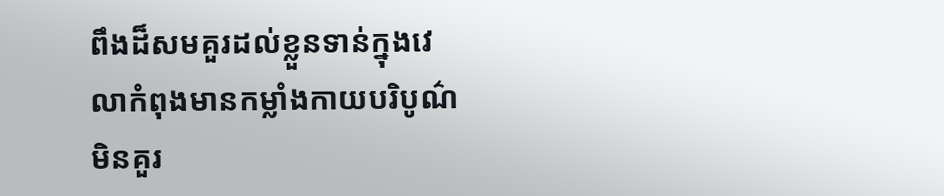ពឹងដ៏សមគួរដល់ខ្លួនទាន់ក្នុងវេលាកំពុងមានកម្លាំងកាយបរិបូណ៌ មិនគួរ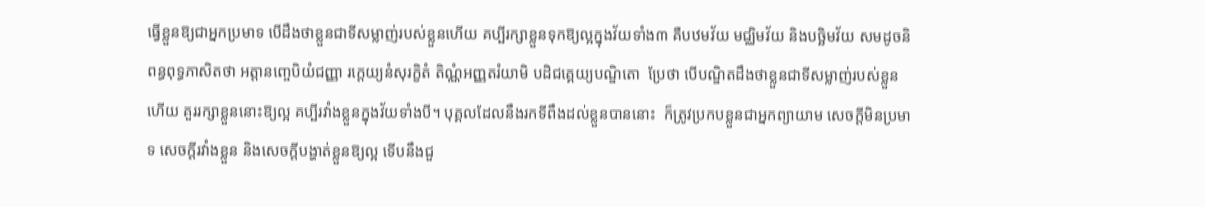ធ្វើខ្លួនឱ្យជាអ្នកប្រមាទ បើដឹងថាខ្លួនជាទីសម្លាញ់របស់ខ្លួនហើយ គប្បីរក្សាខ្លួនទុកឱ្យល្អក្នុងវ័យទាំង៣ គឺបឋមវ័យ មជ្ឈិមវ័យ និងបច្ឆិមវ័យ សមដូចនិពន្ធពុទ្ធភាសិតថា អត្តានញ្ចេបិយំជញ្ញា រក្តេយ្យនំសុរក្ខិតំ តិណ្ណំអញ្ញតរំយាមិ បដិជគ្គេយ្យបណ្ឌិតោ  ប្រែថា បើបណ្ឌិតដឹងថាខ្លួនជាទីសម្លាញ់របស់ខ្លួនហើយ គួររក្សាខ្លួននោះឱ្យល្អ គប្បីរវាំងខ្លួនក្នុងវ័យទាំងបី។ បុគ្គលដែលនឹងរកទីពឹងដល់ខ្លួនបាននោះ  ក៏ត្រូវប្រកបខ្លួនជាអ្នកព្យាយាម សេចក្ដីមិនប្រមាទ សេចក្ដីរវាំងខ្លួន និងសេចក្ដីបង្ហាត់ខ្លួនឱ្យល្អ ទើបនឹងជួ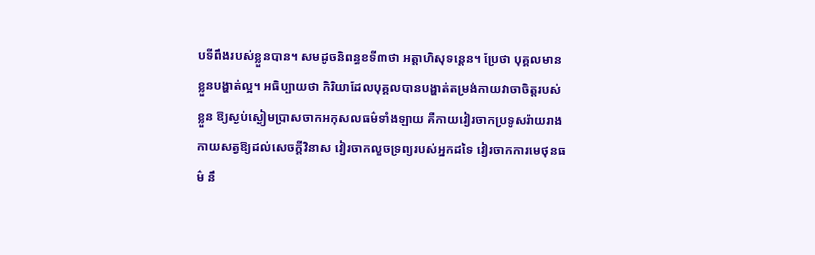បទីពឹងរបស់ខ្លួនបាន។ សមដូចនិពន្ធខទី៣ថា អត្តាហិសុទន្តេន។ ប្រែថា បុគ្គលមានខ្លួនបង្ហាត់ល្អ។ អធិប្បាយថា កិរិយាដែលបុគ្គលបានបង្ហាត់តម្រង់កាយវាចាចិត្តរបស់ខ្លួន ឱ្យស្ងប់ស្ងៀមប្រាសចាកអកុសលធម៌ទាំងឡាយ គឺកាយវៀរចាកប្រទូសរ៉ាយរាងកាយសត្វឱ្យដល់សេចក្ដីវិនាស វៀរចាកលួចទ្រព្យរបស់អ្នកដទៃ វៀរចាកការមេថុនធម៌ នឹ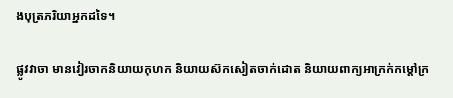ងបុត្រភរិយាអ្នកដទៃ។

ផ្លូវវាចា មានវៀរចាកនិយាយកុហក និយាយស៊កសៀតចាក់ដោត និយាយពាក្យអាក្រក់កម្ដៅក្រ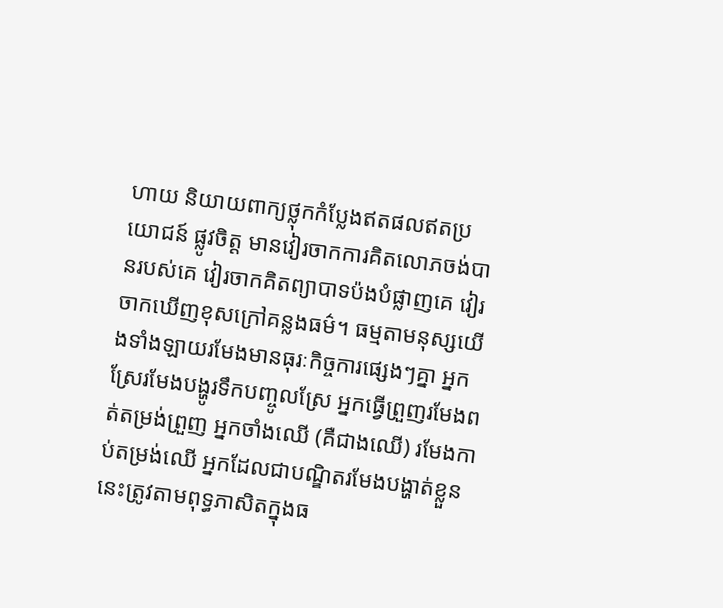ហាយ និយាយពាក្យថ្លុកកំប្លែងឥតផលឥតប្រយោជន៍ ផ្លូវចិត្ត មានវៀរចាកការគិតលោភចង់បានរបស់គេ វៀរចាកគិតព្យាបាទប៉ងបំផ្លាញគេ វៀរចាកឃើញខុសក្រៅគន្លងធម៌។ ធម្មតាមនុស្សយើងទាំងឡាយរមែងមានធុរៈកិច្ចការផ្សេងៗគ្នា អ្នកស្រែរមែងបង្ហូរទឹកបញ្ចូលស្រែ អ្នកធ្វើព្រួញរមែងពត់តម្រង់ព្រួញ អ្នកចាំងឈើ (គឺជាងឈើ) រមែងកាប់តម្រង់ឈើ អ្នកដែលជាបណ្ឌិតរមែងបង្ហាត់ខ្លួននេះត្រូវតាមពុទ្ធភាសិតក្នុងធ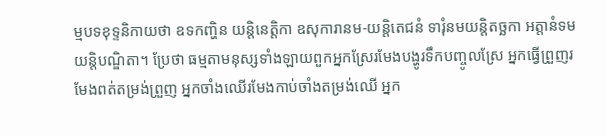ម្មបទខុទ្ទនិកាយថា ឧទកញ្ហិន យន្តិនេត្តិកា ឧសុការានម-យន្តិតេជនំ ទារុំនមយន្តិតច្ឆកា អត្តានំទមយន្តិបណ្ឌិតា។ ប្រែថា ធម្មតាមនុស្សទាំងឡាយពួកអ្នកស្រែរមែងបង្ហូរទឹកបញ្ចូលស្រែ អ្នកធ្វើព្រួញរមែងពត់តម្រង់ព្រួញ អ្នកចាំងឈើរមែងកាប់ចាំងតម្រង់ឈើ អ្នក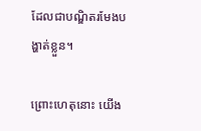ដែលជាបណ្ឌិតរមែងបង្ហាត់ខ្លួន។

ព្រោះហេតុនោះ យើង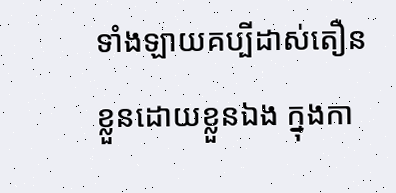ទាំងឡាយគប្បីដាស់តឿនខ្លួនដោយខ្លួនឯង ក្នុងកា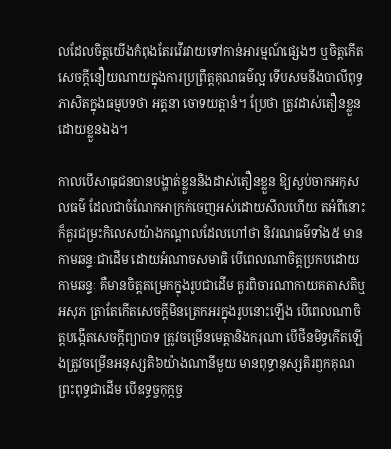លដែលចិត្តយើងកំពុងតែរវើរវាយទៅកាន់អារម្មណ៍ផ្សេងៗ ឬចិត្តកើតសេចក្ដីនឿយណាយក្នុងការប្រព្រឹត្តគុណធម៌ល្អ ទើបសមនឹងបាលីពុទ្ធភាសិតក្នុងធម្មបទថា អត្តនា ចោទយត្តានំ។ ប្រែថា ត្រូវដាស់តឿនខ្លួនដោយខ្លួនឯង។

កាលបើសាធុជនបានបង្ហាត់ខ្លួននិងដាស់តឿនខ្លួន ឱ្យស្ងប់ចាកអកុសលធម៌ ដែលជាចំណែកអាក្រក់ចេញអស់ដោយសីលហើយ តអំពីនោះក៏គួរជម្រះកិលេសយ៉ាងកណ្ដាលដែលហៅថា និវរណធម៌ទាំង៥ មានកាមឆន្ទៈជាដើម ដោយអំណាចសមាធិ បើពេលណាចិត្តប្រកបដោយកាមឆន្ទៈ គឺមានចិត្តតម្រេកក្នុងរូបជាដើម គួរពិចារណាកាយគតាសតិឬអសុភ ត្រាតែកើតសេចក្ដីមិនត្រេកអរក្នុងរូបនោះឡើង បើពេលណាចិត្តបង្កើតសេចក្ដីព្យាបាទ ត្រូវចម្រើនមេត្តានិងករុណា បើថីនមិទ្ធកើតឡើងត្រូវចម្រើនអនុស្សតិ៦យ៉ាងណានីមួយ មានពុទ្ធានុស្សតិរឭកគុណព្រះពុទ្ធជាដើម បើឧទ្ធច្ចកុក្កច្ច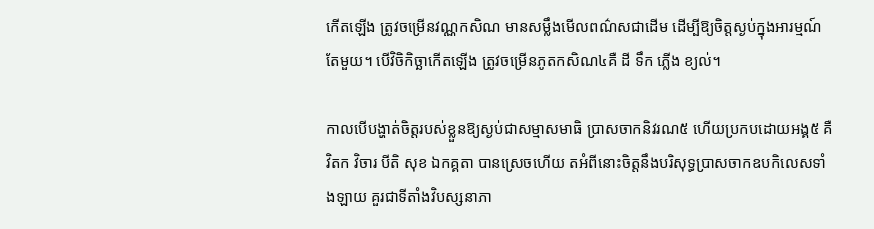កើតឡើង ត្រូវចម្រើនវណ្ណកសិណ មានសម្លឹងមើលពណ៌សជាដើម ដើម្បីឱ្យចិត្តស្ងប់ក្នុងអារម្មណ៍តែមួយ។ បើវិចិកិច្ឆាកើតឡើង ត្រូវចម្រើនភូតកសិណ៤គឺ ដី ទឹក ភ្លើង ខ្យល់។

កាលបើបង្ហាត់ចិត្តរបស់ខ្លួនឱ្យស្ងប់ជាសម្មាសមាធិ ប្រាសចាកនិវរណ៥ ហើយប្រកបដោយអង្គ៥ គឺ វិតក វិចារ បីតិ សុខ ឯកគ្គតា បានស្រេចហើយ តអំពីនោះចិត្តនឹងបរិសុទ្ធប្រាសចាកឧបកិលេសទាំងឡាយ គួរជាទីតាំងវិបស្សនាភា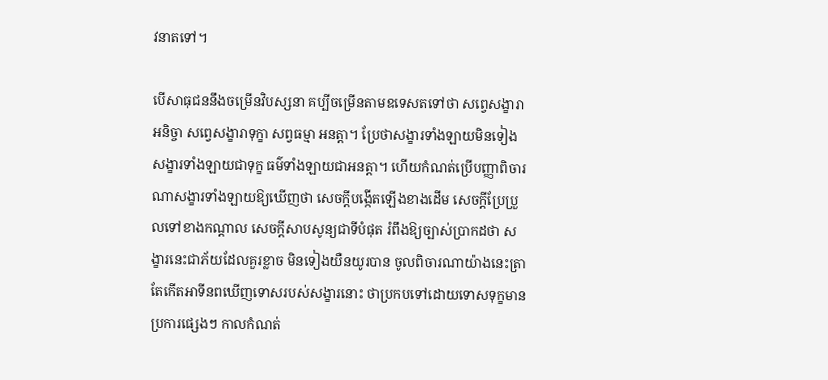វនាតទៅ។

បើសាធុជននឹងចម្រើនវិបស្សនា គប្បីចម្រើនតាមឧទេសតទៅថា សព្វេសង្ខារាអនិច្ចា សព្វេសង្ខារាទុក្ខា សព្វធម្មា អនត្តា។ ប្រែថាសង្ខារទាំងឡាយមិនទៀង សង្ខារទាំងឡាយជាទុក្ខ ធម៌ទាំងឡាយជាអនត្តា។ ហើយកំណត់ប្រើបញ្ញាពិចារណាសង្ខារទាំងឡាយឱ្យឃើញថា សេចក្ដីបង្កើតឡើងខាងដើម សេចក្ដីប្រែប្រួលទៅខាងកណ្ដាល សេចក្ដីសាបសូន្យជាទីបំផុត រំពឹងឱ្យច្បាស់ប្រាកដថា សង្ខារនេះជាភ័យដែលគួរខ្លាច មិនទៀងយឺនយូរបាន ចូលពិចារណាយ៉ាងនេះត្រាតែកើតអាទីនពឃើញទោសរបស់សង្ខារនោះ ថាប្រកបទៅដោយទោសទុក្ខមានប្រការផ្សេងៗ កាលកំណត់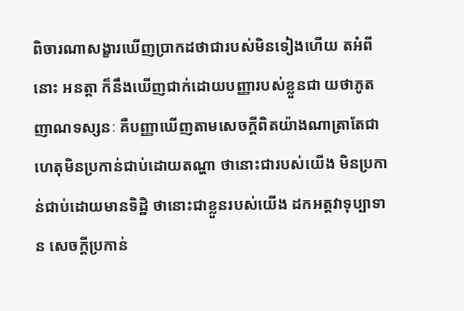ពិចារណាសង្ខារឃើញប្រាកដថាជារបស់មិនទៀងហើយ តអំពីនោះ អនត្តា ក៏នឹងឃើញជាក់ដោយបញ្ញារបស់ខ្លួនជា យថាភូតញាណទស្សនៈ គឺបញ្ញាឃើញតាមសេចក្ដីពិតយ៉ាងណាត្រាតែជាហេតុមិនប្រកាន់ជាប់ដោយតណ្ហា ថានោះជារបស់យើង មិនប្រកាន់ជាប់ដោយមានទិដ្ឋិ ថានោះជាខ្លួនរបស់យើង ដកអត្តវាទុប្បាទាន សេចក្ដីប្រកាន់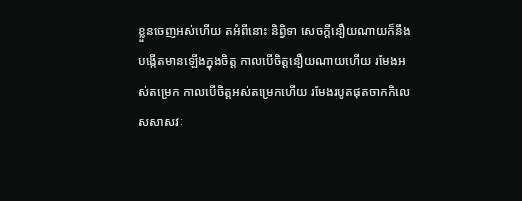ខ្លួនចេញអស់ហើយ តអំពីនោះ និពិ្វទា សេចក្ដីនឿយណាយក៏នឹងបង្កើតមានឡើងក្នុងចិត្ត កាលបើចិត្តនឿយណាយហើយ រមែងអស់តម្រេក កាលបើចិត្តអស់តម្រេកហើយ រមែងរបូតផុតចាកកិលេសសាសវៈ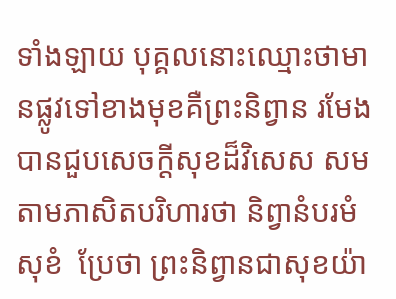ទាំងឡាយ បុគ្គលនោះឈ្មោះថាមានផ្លូវទៅខាងមុខគឺព្រះនិព្វាន រមែងបានជួបសេចក្ដីសុខដ៏វិសេស សមតាមភាសិតបរិហារថា និព្វានំបរមំសុខំ  ប្រែថា ព្រះនិព្វានជាសុខយ៉ា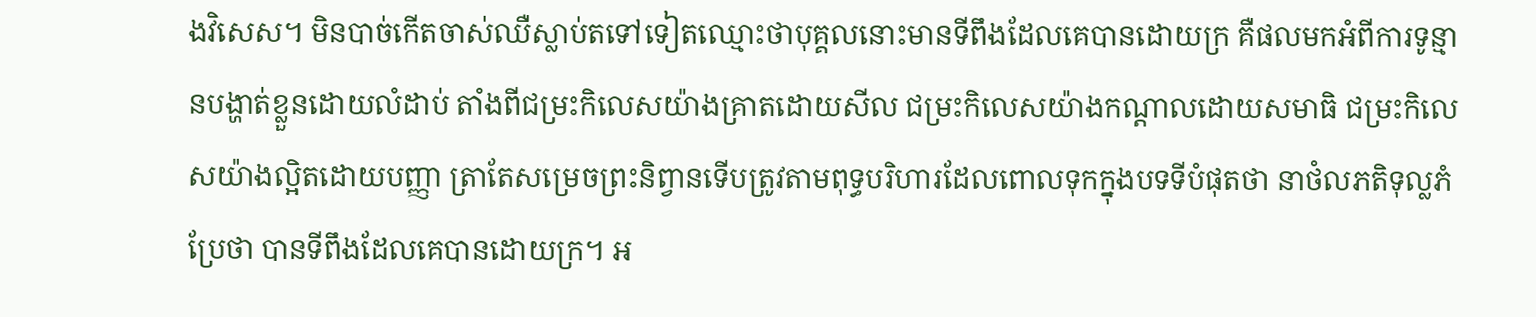ងវិសេស។ មិនបាច់កើតចាស់ឈឺស្លាប់តទៅទៀតឈ្មោះថាបុគ្គលនោះមានទីពឹងដែលគេបានដោយក្រ គឺផលមកអំពីការទូន្មានបង្ហាត់ខ្លួនដោយលំដាប់ តាំងពីជម្រះកិលេសយ៉ាងគ្រាតដោយសីល ជម្រះកិលេសយ៉ាងកណ្ដាលដោយសមាធិ ជម្រះកិលេសយ៉ាងល្អិតដោយបញ្ញា ត្រាតែសម្រេចព្រះនិព្វានទើបត្រូវតាមពុទ្ធបរិហារដែលពោលទុកក្នុងបទទីបំផុតថា នាថំលភតិទុល្លភំ ប្រែថា បានទីពឹងដែលគេបានដោយក្រ។ អ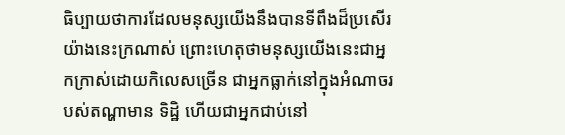ធិប្បាយថាការដែលមនុស្សយើងនឹងបានទីពឹងដ៏ប្រសើរយ៉ាងនេះក្រណាស់ ព្រោះហេតុថាមនុស្សយើងនេះជាអ្នកក្រាស់ដោយកិលេសច្រើន ជាអ្នកធ្លាក់នៅក្នុងអំណាចរបស់តណ្ហាមាន ទិដ្ឋិ ហើយជាអ្នកជាប់នៅ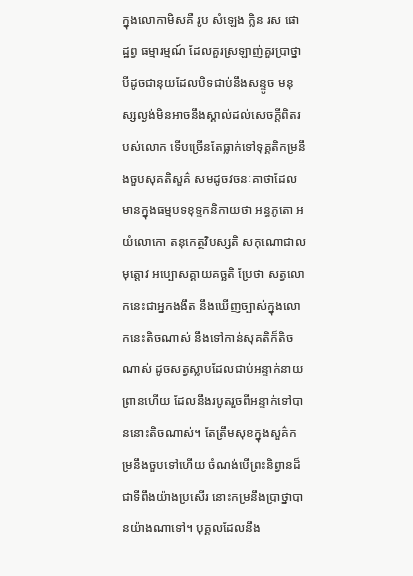ក្នុងលោកាមិសគឺ រូប សំឡេង ក្លិន រស ផោដ្ឋព្វ ធម្មារម្មណ៍ ដែលគួរស្រឡាញ់គួរប្រាថ្នា បីដូចជានុយដែលបិទជាប់នឹងសន្ទូច មនុស្សល្ងង់មិនអាចនឹងស្គាល់ដល់សេចក្ដីពិតរបស់លោក ទើបច្រើនតែធ្លាក់ទៅទុគ្គតិកម្រនឹងចួបសុគតិសួគ៌ សមដូចវចនៈគាថាដែលមានក្នុងធម្មបទខុទ្ទកនិកាយថា អន្ធភូតោ អយំលោកោ តនុកេត្ថវិបស្សតិ សកុណោជាលមុត្តោវ អប្បោសគ្គាយគច្ឆតិ ប្រែថា សត្វលោកនេះជាអ្នកងងឹត នឹងឃើញច្បាស់ក្នុងលោកនេះតិចណាស់ នឹងទៅកាន់សុគតិក៏តិចណាស់ ដូចសត្វស្លាបដែលជាប់អន្ទាក់នាយព្រានហើយ ដែលនឹងរបូតរួចពីអន្ទាក់ទៅបាននោះតិចណាស់។ តែត្រឹមសុខក្នុងសួគ៌កម្រនឹងចួបទៅហើយ ចំណង់បើព្រះនិព្វានដ៏ជាទីពឹងយ៉ាងប្រសើរ នោះកម្រនឹងប្រាថ្នាបានយ៉ាងណាទៅ។ បុគ្គលដែលនឹង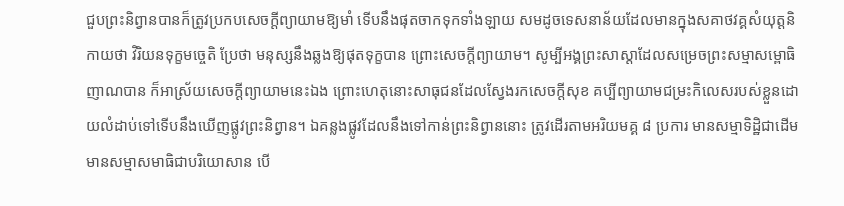ជួបព្រះនិព្វានបានក៏ត្រូវប្រកបសេចក្ដីព្យាយាមឱ្យមាំ ទើបនឹងផុតចាកទុកទាំងឡាយ សមដូចទេសនាន័យដែលមានក្នុងសគាថវគ្គសំយុត្តនិកាយថា វិរិយនទុក្ខមច្ចេតិ ប្រែថា មនុស្សនឹងឆ្លងឱ្យផុតទុក្ខបាន ព្រោះសេចក្ដីព្យាយាម។ សូម្បីអង្គព្រះសាស្ដាដែលសម្រេចព្រះសម្មាសម្ពោធិញាណបាន ក៏អាស្រ័យសេចក្ដីព្យាយាមនេះឯង ព្រោះហេតុនោះសាធុជនដែលស្វែងរកសេចក្ដីសុខ គប្បីព្យាយាមជម្រះកិលេសរបស់ខ្លួនដោយលំដាប់ទៅទើបនឹងឃើញផ្លូវព្រះនិព្វាន។ ឯគន្លងផ្លូវដែលនឹងទៅកាន់ព្រះនិព្វាននោះ ត្រូវដើរតាមអរិយមគ្គ ៨ ប្រការ មានសម្មាទិដ្ឋិជាដើម មានសម្មាសមាធិជាបរិយោសាន បើ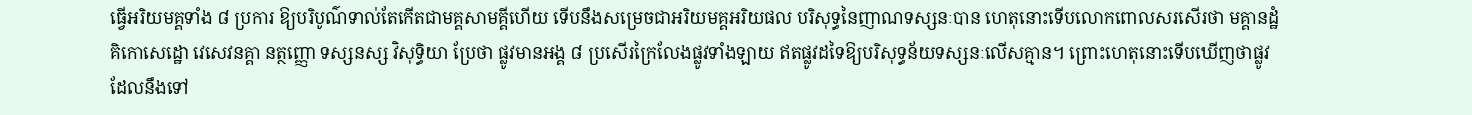ធ្វើអរិយមគ្គទាំង ៨ ប្រការ ឱ្យបរិបូណ៌ទាល់តែកើតជាមគ្គសាមគ្គីហើយ ទើបនឹងសម្រេចជាអរិយមគ្គអរិយផល បរិសុទ្ធនៃញាណទស្សនៈបាន ហេតុនោះទើបលោកពោលសរសើរថា មគ្គានដ្ឋំគិកោសេដ្ឋោ វេសេវនគ្គា នត្ថញ្ញោ ទស្សនស្ស វិសុទ្ធិយា ប្រែថា ផ្លូវមានអង្គ ៨ ប្រសើរក្រៃលែងផ្លូវទាំងឡាយ ឥតផ្លូវដទៃឱ្យបរិសុទ្ធន័យទស្សនៈលើសគ្មាន។ ព្រោះហេតុនោះទើបឃើញថាផ្លូវដែលនឹងទៅ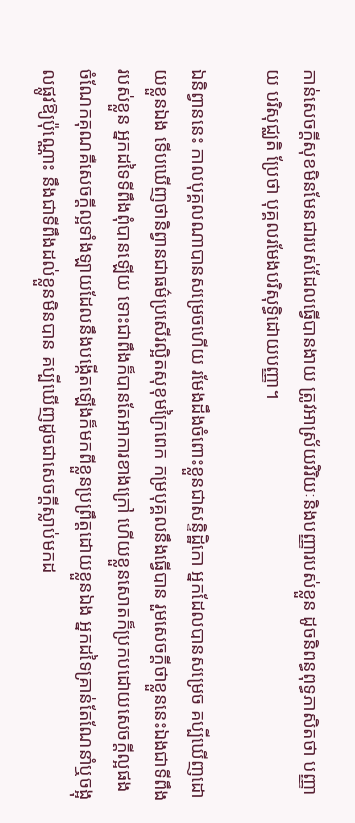កាន់សេចក្ដីសុខមិនមែនជារបស់ដែលធ្វើបានងាយ ត្រូវអាស្រ័យវិរិយៈនិងបញ្ញារបស់ខ្លួន ដូចនិពន្ធពុទ្ធភាសិតថា បញ្ញាយ បរិសុជ្ឈតិ ប្រែថា បុគ្គលរមែងបរិសុទ្ធិដោយបញ្ញា។

ឯនិព្វាននេះ កាលបុគ្គលណាបានសម្រេចហើយ រមែងដឹងចំពោះខ្លួនជាសន្ទិដ្ឋិកោ អ្នកដែលបានសម្រេច គប្បីឃើញដោយខ្លួនឯង ទើបឃើញថានិព្វានជាធម៌ប្រសើរល្អិតសុខុមក្រៃពេក កម្របុគ្គលនឹងធ្វើបាន រួមសេចក្ដីថាខ្លួននេះឯងជាទីពឹងរបស់ខ្លួន អ្នកដទៃទីពឹងពុំបានឡើយ ទោះជាពឹងក៏បានតែអាការខាងក្រៅ ហើយខ្លួនសោតក៏ប្រកបដោយសេចក្ដីល្អផង ចំណែកគុណគឺសេចក្ដីល្អទាំងឡាយដែលនឹងបង្កើតឡើងក៏មកពីខ្លួនប្រព្រឹត្តដោយខ្លួនឯង អ្នកដទៃគ្រាន់តែណែនាំឬចង្អុលផ្លូវឱ្យប៉ុណ្ណោះ នឹងជាទីពឹងដល់ខ្លួនមិនបាន គប្បីឃើញដូចជាសេចក្ដីស្លាប់មកដ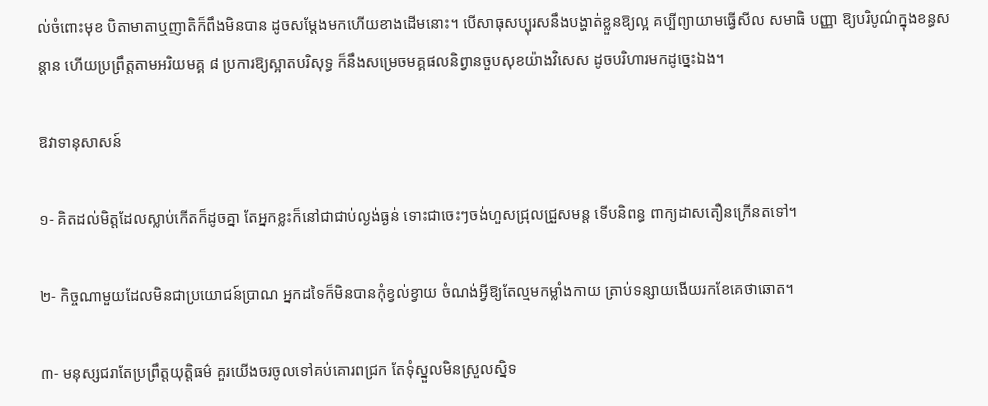ល់ចំពោះមុខ បិតាមាតាឬញាតិក៏ពឹងមិនបាន ដូចសម្ដែងមកហើយខាងដើមនោះ។ បើសាធុសប្បុរសនឹងបង្ហាត់ខ្លួនឱ្យល្អ គប្បីព្យាយាមធ្វើសីល សមាធិ បញ្ញា ឱ្យបរិបូណ៌ក្នុងខន្ធសន្ដាន ហើយប្រព្រឹត្តតាមអរិយមគ្គ ៨ ប្រការឱ្យស្អាតបរិសុទ្ធ ក៏នឹងសម្រេចមគ្គផលនិព្វានចួបសុខយ៉ាងវិសេស ដូចបរិហារមកដូច្នេះឯង។

ឱវាទានុសាសន៍

១- គិតដល់មិត្តដែលស្លាប់កើតក៏ដូចគ្នា តែអ្នកខ្លះក៏នៅជាជាប់ល្ងង់ធ្ងន់ ទោះជាចេះៗចង់ហួសជ្រុលជ្រួសមន្ត ទើបនិពន្ធ ពាក្យដាសតឿនក្រើនតទៅ។

២- កិច្ចណាមួយដែលមិនជាប្រយោជន៍ប្រាណ អ្នកដទៃក៏មិនបានកុំខ្វល់ខ្វាយ ចំណង់អ្វីឱ្យតែល្មមកម្លាំងកាយ ត្រាប់ទន្សាយងើយរកខែគេថាឆោត។

៣- មនុស្សជរាតែប្រព្រឹត្តយុត្តិធម៌ គួរយើងចរចូលទៅគប់គោរពជ្រក តែទុំស្នួលមិនស្រួលស្និទ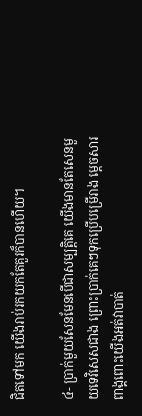ជិតទៅមក យើងរាប់រកយកតែគួរក៏បានហើយ។

៤- ប្រាក់មួយសែនមែនបើជាសម្បត្តិគេ យើងមានតែសេនមួយទេវិសេសជាង ព្រោះប្រាក់គេៗទុកប្រើបម្រើរាង ម្ដេចសារពាង្គពោះយើងអត់វាបាត់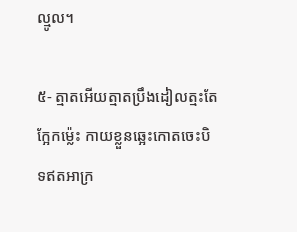ល្មូល។

៥- ត្មាតអើយត្មាតប្រឹងដៀលត្មះតែក្អែកម្ល៉េះ កាយខ្លួនឆ្អេះកោតចេះបិទឥតអាក្រ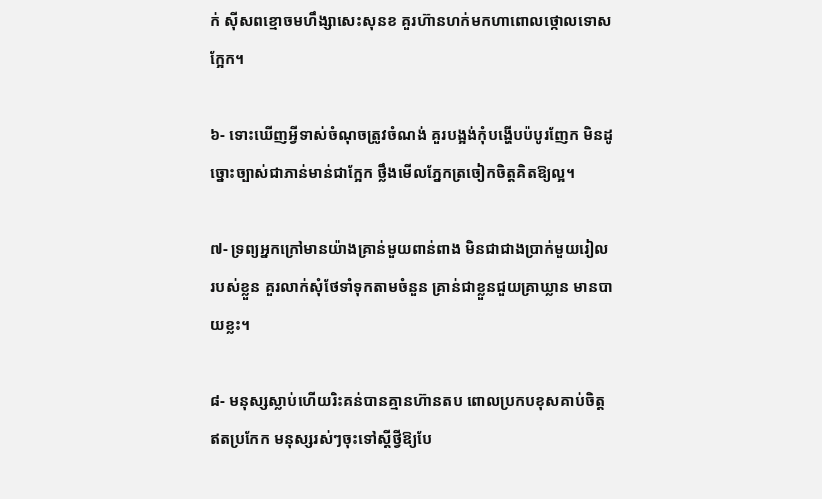ក់ ស៊ីសពខ្មោចមហឹង្សាសេះសុនខ គួរហ៊ានហក់មកហាពោលថ្កោលទោសក្អែក។

៦- ទោះឃើញអ្វីទាស់ចំណុចត្រូវចំណង់ គួរបង្អង់កុំបង្ហើបប៉បូរញែក មិនដូច្នោះច្បាស់ជាភាន់មាន់ជាក្អែក ថ្លឹងមើលភ្នែកត្រចៀកចិត្តគិតឱ្យល្អ។

៧- ទ្រព្យអ្នកក្រៅមានយ៉ាងគ្រាន់មួយពាន់ពាង មិនជាជាងប្រាក់មួយរៀលរបស់ខ្លួន គួរលាក់សុំថែទាំទុកតាមចំនួន គ្រាន់ជាខ្លួនជួយគ្រាឃ្លាន មានបាយខ្លះ។

៨- មនុស្សស្លាប់ហើយរិះគន់បានគ្មានហ៊ានតប ពោលប្រកបខុសគាប់ចិត្តឥតប្រកែក មនុស្សរស់ៗចុះទៅស្ដីថ្វីឱ្យបែ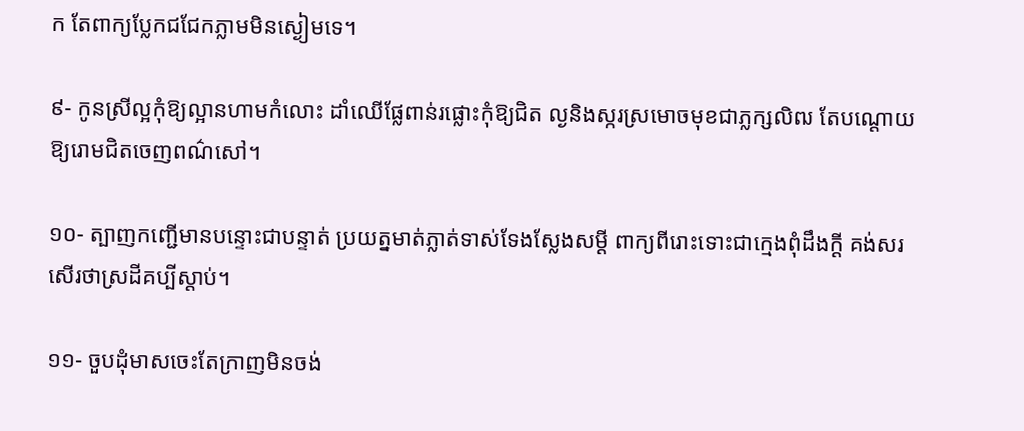ក តែពាក្យប្លែកជជែកភ្លាមមិនស្ងៀមទេ។

៩- កូនស្រីល្អកុំឱ្យល្អានហាមកំលោះ ដាំឈើផ្លែពាន់រផ្លោះកុំឱ្យជិត ល្ងនិងស្ករស្រមោចមុខជាភ្លក្សលិឍ តែបណ្ដោយឱ្យរោមជិតចេញពណ៌សៅ។

១០- ត្បាញកញ្ជើមានបន្ទោះជាបន្ទាត់ ប្រយត្នមាត់ភ្លាត់ទាស់ទែងស្លែងសម្ដី ពាក្យពីរោះទោះជាក្មេងពុំដឹងក្ដី គង់សរសើរថាស្រដីគប្បីស្ដាប់។

១១- ចួបដុំមាសចេះតែក្រាញមិនចង់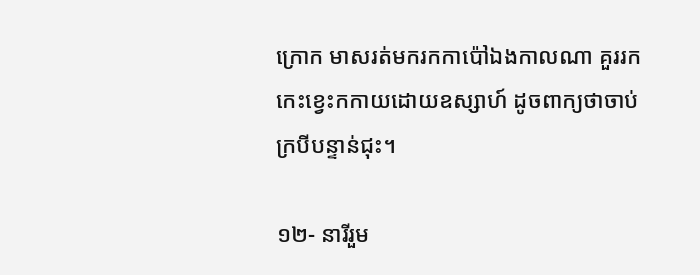ក្រោក មាសរត់មករកកាប៉ៅឯងកាលណា គួររកកេះខ្វេះកកាយដោយឧស្សាហ៍ ដូចពាក្យថាចាប់ក្របីបន្ទាន់ជុះ។

១២- នារីរួម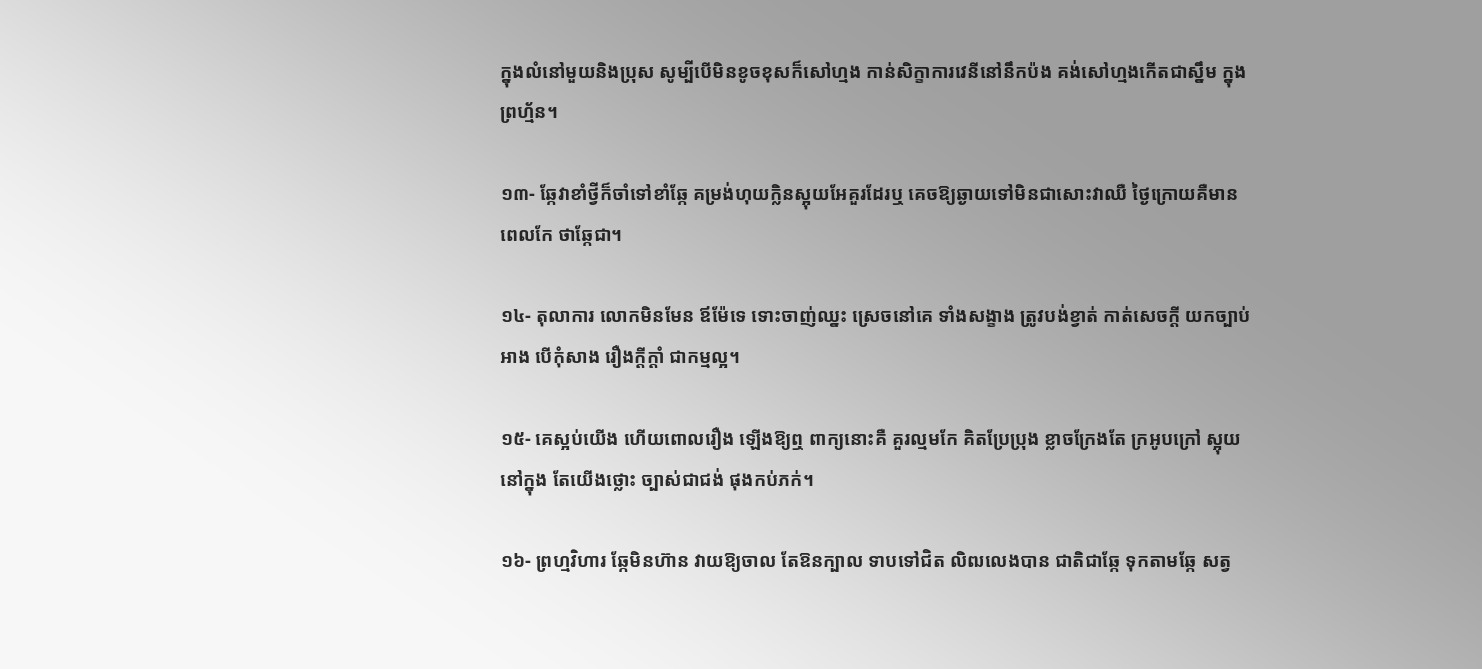ក្នុងលំនៅមួយនិងប្រុស សូម្បីបើមិនខូចខុសក៏សៅហ្មង កាន់សិក្ខាការវេនីនៅនឹកប៉ង គង់សៅហ្មងកើតជាស្នឹម ក្នុងព្រហ្ម័ន។

១៣- ឆ្កែវាខាំថ្វីក៏ចាំទៅខាំឆ្កែ គម្រង់ហុយក្លិនស្អុយអែគួរដែរឬ គេចឱ្យឆ្ងាយទៅមិនជាសោះវាឈឺ ថ្ងៃក្រោយគឺមានពេលកែ ថាឆ្កែជា។

១៤- តុលាការ លោកមិនមែន ឪម៉ែទេ ទោះចាញ់ឈ្នះ ស្រេចនៅគេ ទាំងសង្ខាង ត្រូវបង់ខ្វាត់ កាត់សេចក្ដី យកច្បាប់អាង បើកុំសាង រឿងក្ដីក្ដាំ ជាកម្មល្អ។

១៥- គេស្អប់យើង ហើយពោលរឿង ឡើងឱ្យឮ ពាក្យនោះគឺ គួរល្មមកែ គិតប្រែប្រុង ខ្លាចក្រែងតែ ក្រអូបក្រៅ ស្អុយនៅក្នុង តែយើងថ្លោះ ច្បាស់ជាជង់ ផុងកប់ភក់។

១៦- ព្រហ្មវិហារ ឆ្កែមិនហ៊ាន វាយឱ្យចាល តែឱនក្បាល ទាបទៅជិត លិឍលេងបាន ជាតិជាឆ្កែ ទុកតាមឆ្កែ សត្វ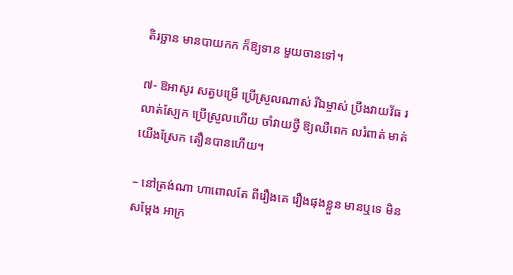តិរច្ឆាន មានបាយកក ក៏ឱ្យទាន មួយចានទៅ។

៧- ឱអាសូរ សត្វបម្រើ ប្រើស្រួលណាស់ រីឯម្ចាស់ ប្រឹងវាយវ័ធ រលាត់ស្បែក ប្រើស្រួលហើយ ចាំវាយថ្វី ឱ្យឈឺពេក លរំពាត់ មាត់យើងស្រែក តឿនបានហើយ។

– នៅត្រង់ណា ហាពោលតែ ពីរឿងគេ រឿងផុងខ្លួន មានឬទេ មិនសម្ដែង អាក្រ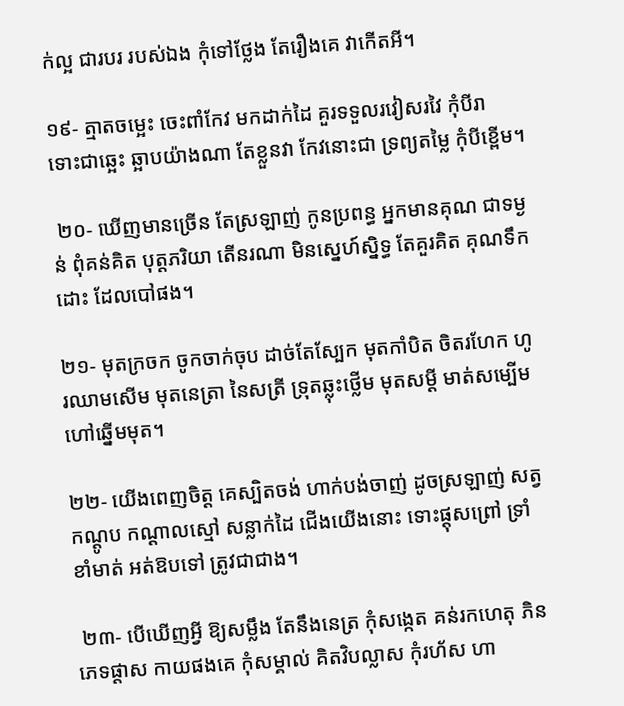ក់ល្អ ជារបរ របស់ឯង កុំទៅថ្លែង តែរឿងគេ វាកើតអី។

១៩- ត្មាតចម្អេះ ចេះពាំកែវ មកដាក់ដៃ គួរទទួលរវៀសរវៃ កុំបីរា ទោះជាឆ្អេះ ឆ្អាបយ៉ាងណា តែខ្លួនវា កែវនោះជា ទ្រព្យតម្លៃ កុំបីខ្ពើម។

 ២០- ឃើញមានច្រើន តែស្រឡាញ់ កូនប្រពន្ធ អ្នកមានគុណ ជាទម្ងន់ ពុំគន់គិត បុត្តភរិយា តើនរណា មិនស្នេហ៍ស្និទ្ធ តែគួរគិត គុណទឹកដោះ ដែលបៅផង។

២១- មុតក្រចក ចូកចាក់ចុប ដាច់តែស្បែក មុតកាំបិត ចិតរហែក ហូរឈាមសើម មុតនេត្រា នៃសត្រី ទ្រុតឆ្លុះថ្លើម មុតសម្ដី មាត់សម្បើម ហៅឆ្នើមមុត។

២២- យើងពេញចិត្ត គេស្បិតចង់ ហាក់បង់ចាញ់ ដូចស្រឡាញ់ សត្វកណ្ដូប កណ្ដាលស្មៅ សន្លាក់ដៃ ជើងយើងនោះ ទោះផ្ដុសព្រៅ ទ្រាំខាំមាត់ អត់ឱបទៅ ត្រូវជាជាង។

 ២៣- បើឃើញអ្វី ឱ្យសម្លឹង តែនឹងនេត្រ កុំសង្កេត គន់រកហេតុ ភិនភេទផ្ដាស កាយផងគេ កុំសម្គាល់ គិតវិបល្លាស កុំរហ័ស ហា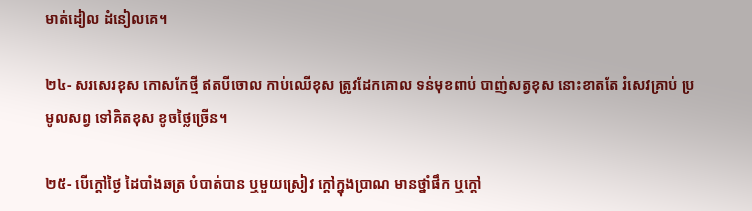មាត់ដៀល ដំនៀលគេ។

២៤- សរសេរខុស កោសកែថ្មី ឥតបីចោល កាប់ឈើខុស ត្រូវដែកគោល ទន់មុខពាប់ បាញ់សត្វខុស នោះខាតតែ រំសេវគ្រាប់ ប្រមូលសព្វ ទៅគិតខុស ខូចថ្លៃច្រើន។

២៥- បើក្ដៅថ្ងៃ ដៃបាំងឆត្រ បំបាត់បាន ឬមួយស្រៀវ ក្ដៅក្នុងប្រាណ មានថ្នាំផឹក ឬក្ដៅ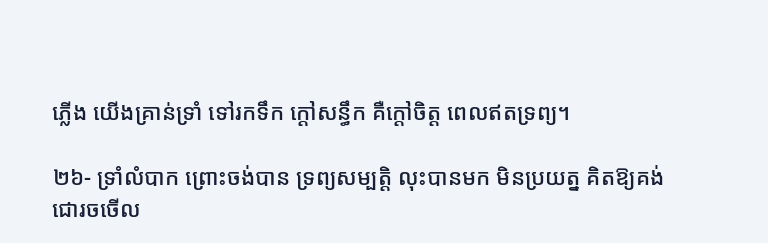ភ្លើង យើងគ្រាន់ទ្រាំ ទៅរកទឹក ក្ដៅសន្ធឹក គឺក្ដៅចិត្ត ពេលឥតទ្រព្យ។

២៦- ទ្រាំលំបាក ព្រោះចង់បាន ទ្រព្យសម្បត្តិ លុះបានមក មិនប្រយត្ន គិតឱ្យគង់ ជោរចចើល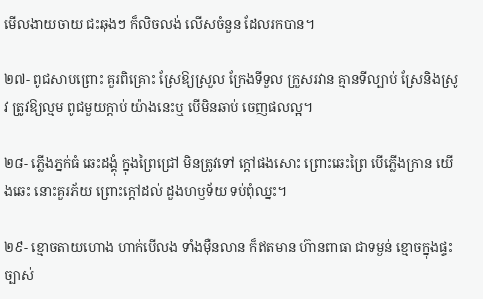មើលងាយចាយ ជះឆុងៗ ក៏លិចលង់ លើសចំនួន ដែលរកបាន។

២៧- ពូជសាបព្រោះ គួរពិគ្រោះ ស្រែឱ្យស្រួល ក្រែងទីទួល ក្រួសរវាន គ្មានទីល្បាប់ ស្រែនិងស្រូវ ត្រូវឱ្យល្មម ពូជមួយក្ដាប់ យ៉ាងនេះឬ បើមិនឆាប់ ចេញផលល្អ។

២៨- ភ្លើងភ្នក់ធំ ឆេះដង្គុំ ក្នុងព្រៃជ្រៅ មិនត្រូវទៅ ក្ដៅផងសោះ ព្រោះឆេះព្រៃ បើភ្លើងក្រាន យើងឆេះ នោះគួរភ័យ ព្រោះក្ដៅដល់ ដួងហឫទ័យ ទប់ពុំឈ្នះ។

២៩- ខ្មោចតាយហោង ហាក់បើលង ទាំងម៉ឺនលាន ក៏ឥតមាន ហ៊ានពាធា ជាទម្ងន់ ខ្មោចក្នុងផ្ទះ ច្បាស់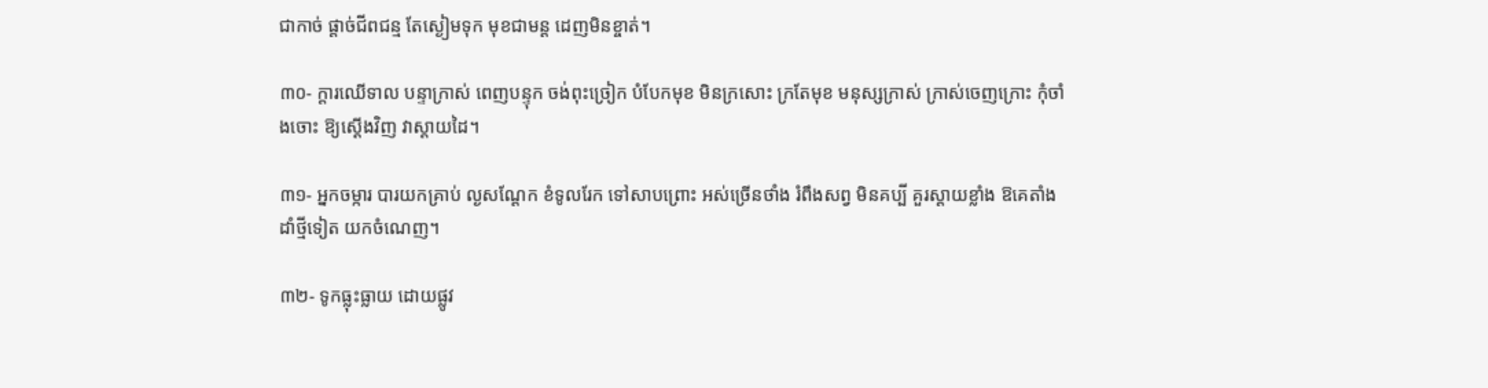ជាកាច់ ផ្ដាច់ជីពជន្ម តែស្ងៀមទុក មុខជាមន្ដ ដេញមិនខ្ចាត់។

៣០- ក្ដារឈើទាល បន្ទាក្រាស់ ពេញបន្ទុក ចង់ពុះច្រៀក បំបែកមុខ មិនក្រសោះ ក្រតែមុខ មនុស្សក្រាស់ ក្រាស់ចេញក្រោះ កុំចាំងចោះ ឱ្យស្ដើងវិញ វាស្ដាយដៃ។

៣១- អ្នកចម្ការ បារយកគ្រាប់ ល្ងសណ្ដែក ខំទូលរែក ទៅសាបព្រោះ អស់ច្រើនថាំង រំពឹងសព្វ មិនគប្បី គួរស្ដាយខ្លាំង ឱគេតាំង ដាំថ្មីទៀត យកចំណេញ។

៣២- ទូកធ្លុះធ្លាយ ដោយផ្លូវ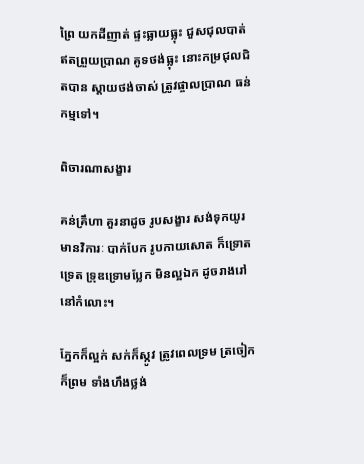ព្រៃ យកដីញាត់ ផ្ទះធ្លាយធ្លុះ ជួសជុលបាត់ ឥតព្រួយប្រាណ គូទថង់ធ្លុះ នោះកម្រជុលជិតបាន ស្ដាយថង់ចាស់ ត្រូវផ្ចាលប្រាណ ធន់កម្មទៅ។

ពិចារណាសង្ខារ

គន់គ្រឹហា គួរនាដូច រូបសង្ខារ សង់ទុកយូរ មានវិការៈ បាក់បែក រូបកាយសោត ក៏ទ្រោតទ្រេត ទ្រុឌទ្រោមប្លែក មិនល្អឯក ដូចរាងរៅ នៅកំលោះ។

ភ្នែកក៏ល្អក់ សក់ក៏ស្កូវ ត្រូវពេលទ្រម ត្រចៀកក៏ព្រម ទាំងហឹងថ្លង់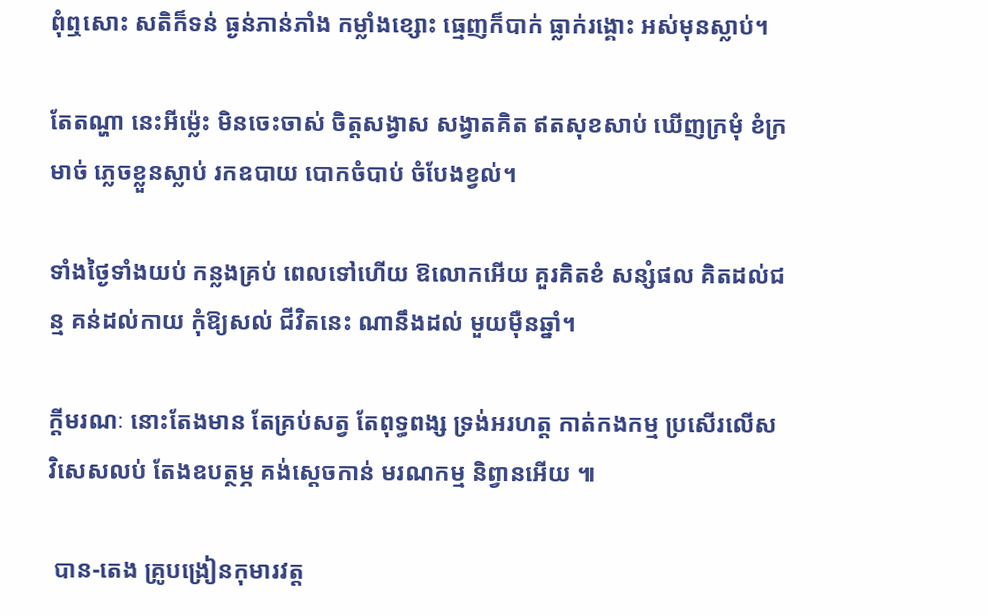ពុំឮសោះ សតិក៏ទន់ ធ្ងន់ភាន់ភាំង កម្លាំងខ្សោះ ធ្មេញក៏បាក់ ធ្លាក់រង្គោះ អស់មុនស្លាប់។

តែតណ្ហា នេះអីម្ល៉េះ មិនចេះចាស់ ចិត្តសង្វាស សង្វាតគិត ឥតសុខសាប់ ឃើញក្រមុំ ខំក្រមាច់ ភ្លេចខ្លួនស្លាប់ រកឧបាយ បោកចំបាប់ ចំបែងខ្វល់។

ទាំងថ្ងៃទាំងយប់ កន្លងគ្រប់ ពេលទៅហើយ ឱលោកអើយ គួរគិតខំ សន្សំផល គិតដល់ជន្ម គន់ដល់កាយ កុំឱ្យសល់ ជីវិតនេះ ណានឹងដល់ មួយម៉ឺនឆ្នាំ។

ក្ដីមរណៈ នោះតែងមាន តែគ្រប់សត្វ តែពុទ្ធពង្ស ទ្រង់អរហត្ត កាត់កងកម្ម ប្រសើរលើស វិសេសលប់ តែងឧបត្ថម្ភ គង់ស្ដេចកាន់ មរណកម្ម និព្វានអើយ ៕

 បាន-តេង គ្រូបង្រៀនកុមារវត្ត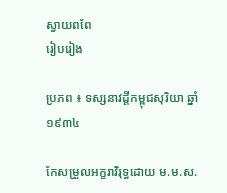ស្វាយពពែ
រៀបរៀង

ប្រភព ៖ ទស្សនាវដ្ដីកម្ពុជសុរិយា ឆ្នាំ១៩៣៤

កែសម្រួលអក្ខរាវិរុទ្ធដោយ ម.ម.ស.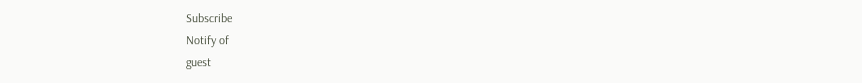Subscribe
Notify of
guest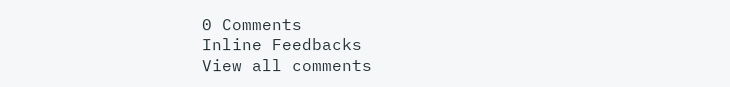0 Comments
Inline Feedbacks
View all comments